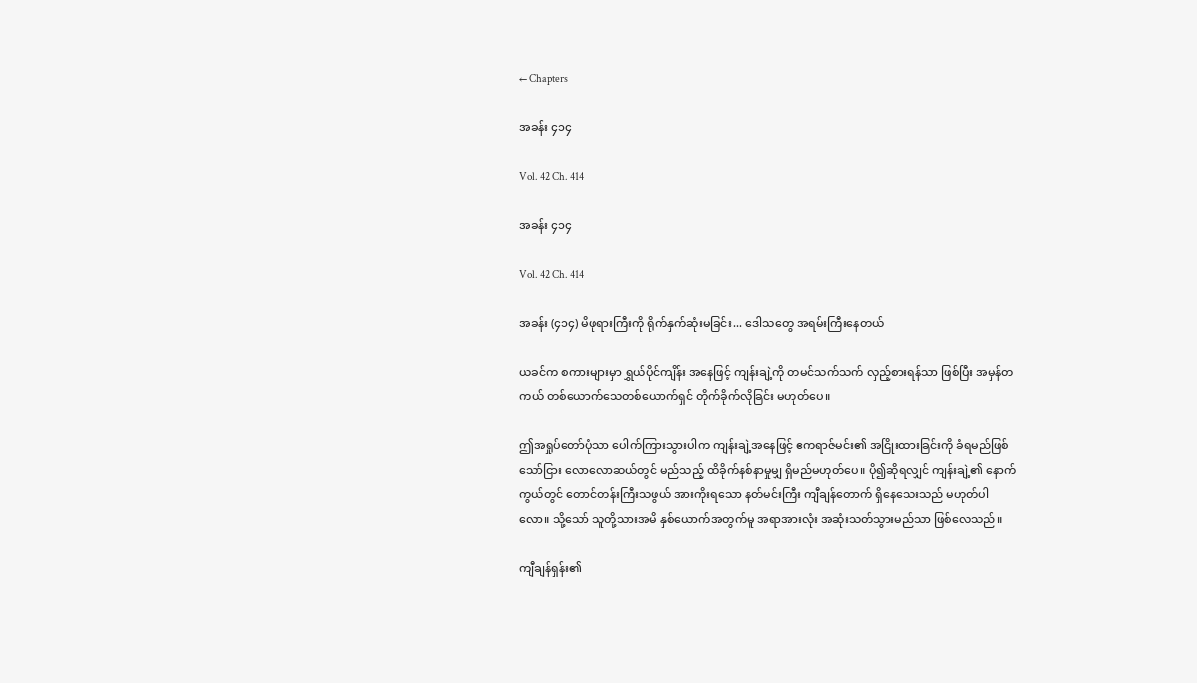← Chapters

အခန်း ၄၁၄

Vol. 42 Ch. 414

အခန်း ၄၁၄

Vol. 42 Ch. 414

အခန်း (၄၁၄) မိဖုရားကြီးကို ရိုက်နှက်ဆုံးမခြင်း... ဒေါသတွေ အရမ်းကြီးနေတယ်

ယခင်က စကားများမှာ ရွှယ်ပိုင်ကျိန်း အနေဖြင့် ကျန်းချဲ့ကို တမင်သက်သက် လှည့်စားရန်သာ ဖြစ်ပြီး အမှန်တကယ် တစ်ယောက်သေတစ်ယောက်ရှင် တိုက်ခိုက်လိုခြင်း မဟုတ်ပေ။

ဤအရှုပ်တော်ပုံသာ ပေါက်ကြားသွားပါက ကျန်းချဲ့အနေဖြင့် ဧကရာဇ်မင်း၏ အငြိုးထားခြင်းကို ခံရမည်ဖြစ်သော်ငြား လောလောဆယ်တွင် မည်သည့် ထိခိုက်နစ်နာမှုမျှ ရှိမည်မဟုတ်ပေ။ ပို၍ဆိုရလျှင် ကျန်းချဲ့၏ နောက်ကွယ်တွင် တောင်တန်းကြီးသဖွယ် အားကိုးရသော နတ်မင်းကြီး ကျီချန်တောက် ရှိနေသေးသည် မဟုတ်ပါလော။ သို့သော် သူတို့သားအမိ နှစ်ယောက်အတွက်မူ အရာအားလုံး အဆုံးသတ်သွားမည်သာ ဖြစ်လေသည်။

ကျီချန်ရှန်း၏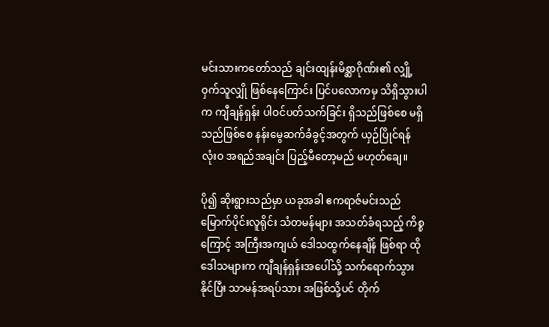မင်းသားကတော်သည် ချင်းထျန်းမိစ္ဆာဂိုဏ်း၏ လျှို့ဝှက်သူလျှို ဖြစ်နေကြောင်း ပြင်ပလောကမှ သိရှိသွားပါက ကျီချန်ရှန်း ပါဝင်ပတ်သက်ခြင်း ရှိသည်ဖြစ်စေ မရှိသည်ဖြစ်စေ နန်းမွေဆက်ခံခွင့်အတွက် ယှဉ်ပြိုင်ရန် လုံးဝ အရည်အချင်း ပြည့်မီတော့မည် မဟုတ်ချေ။

ပို၍ ဆိုးရွားသည်မှာ ယခုအခါ ဧကရာဇ်မင်းသည် မြောက်ပိုင်းလူရိုင်း သံတမန်များ အသတ်ခံရသည့် ကိစ္စကြောင့် အကြီးအကျယ် ဒေါသထွက်နေချိန် ဖြစ်ရာ ထိုဒေါသများက ကျီချန်ရှန်းအပေါ်သို့ သက်ရောက်သွားနိုင်ပြီး သာမန်အရပ်သား အဖြစ်သို့ပင် တိုက်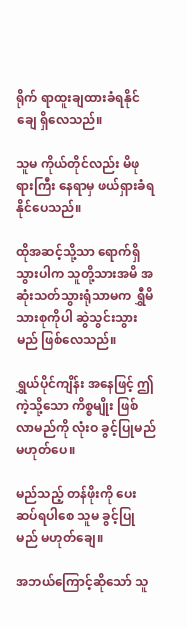ရိုက် ရာထူးချထားခံရနိုင်ချေ ရှိလေသည်။

သူမ ကိုယ်တိုင်လည်း မိဖုရားကြီး နေရာမှ ဖယ်ရှားခံရနိုင်ပေသည်။

ထိုအဆင့်သို့သာ ရောက်ရှိသွားပါက သူတို့သားအမိ အဆုံးသတ်သွားရုံသာမက ရွှီမိသားစုကိုပါ ဆွဲသွင်းသွားမည် ဖြစ်လေသည်။

ရွှယ်ပိုင်ကျိန်း အနေဖြင့် ဤကဲ့သို့သော ကိစ္စမျိုး ဖြစ်လာမည်ကို လုံးဝ ခွင့်ပြုမည် မဟုတ်ပေ။

မည်သည့် တန်ဖိုးကို ပေးဆပ်ရပါစေ သူမ ခွင့်ပြုမည် မဟုတ်ချေ။

အဘယ်ကြောင့်ဆိုသော် သူ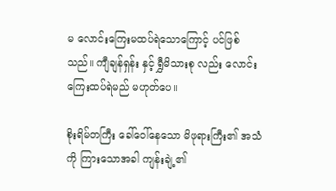မ လောင်းကြေးမထပ်ရဲသောကြောင့် ပင်ဖြစ်သည်။ ကျီချန်ရှန်း နှင့် ရွှီမိသားစု လည်း လောင်းကြေးထပ်ရဲမည် မဟုတ်ပေ။

စိုးရိမ်တကြီး ခေါ်ဝေါ်နေသော မိဖုရားကြီး၏ အသံကို ကြားသောအခါ ကျန်းချဲ့၏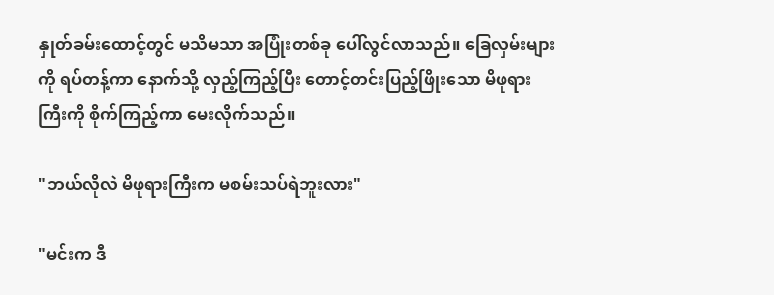နှုတ်ခမ်းထောင့်တွင် မသိမသာ အပြုံးတစ်ခု ပေါ်လွင်လာသည်။ ခြေလှမ်းများကို ရပ်တန့်ကာ နောက်သို့ လှည့်ကြည့်ပြီး တောင့်တင်းပြည့်ဖြိုးသော မိဖုရားကြီးကို စိုက်ကြည့်ကာ မေးလိုက်သည်။

"ဘယ်လိုလဲ မိဖုရားကြီးက မစမ်းသပ်ရဲဘူးလား"

"မင်းက ဒီ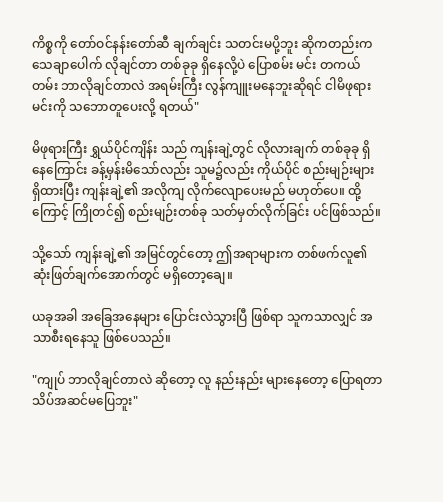ကိစ္စကို တော်ဝင်နန်းတော်ဆီ ချက်ချင်း သတင်းမပို့ဘူး ဆိုကတည်းက သေချာပေါက် လိုချင်တာ တစ်ခုခု ရှိနေလို့ပဲ ပြောစမ်း မင်း တကယ်တမ်း ဘာလိုချင်တာလဲ အရမ်းကြီး လွန်ကျူးမနေဘူးဆိုရင် ငါမိဖုရား မင်းကို သဘောတူပေးလို့ ရတယ်"

မိဖုရားကြီး ရွှယ်ပိုင်ကျိန်း သည် ကျန်းချဲ့တွင် လိုလားချက် တစ်ခုခု ရှိနေကြောင်း ခန့်မှန်းမိသော်လည်း သူမ၌လည်း ကိုယ်ပိုင် စည်းမျဉ်းများ ရှိထားပြီး ကျန်းချဲ့၏ အလိုကျ လိုက်လျောပေးမည် မဟုတ်ပေ။ ထို့ကြောင့် ကြိုတင်၍ စည်းမျဉ်းတစ်ခု သတ်မှတ်လိုက်ခြင်း ပင်ဖြစ်သည်။

သို့သော် ကျန်းချဲ့၏ အမြင်တွင်တော့ ဤအရာများက တစ်ဖက်လူ၏ ဆုံးဖြတ်ချက်အောက်တွင် မရှိတော့ချေ။

ယခုအခါ အခြေအနေများ ပြောင်းလဲသွားပြီ ဖြစ်ရာ သူကသာလျှင် အသာစီးရနေသူ ဖြစ်ပေသည်။

"ကျုပ် ဘာလိုချင်တာလဲ ဆိုတော့ လူ နည်းနည်း များနေတော့ ပြောရတာ သိပ်အဆင်မပြေဘူး"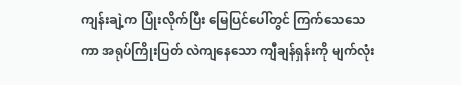ကျန်းချဲ့က ပြုံးလိုက်ပြီး မြေပြင်ပေါ်တွင် ကြက်သေသေကာ အရုပ်ကြိုးပြတ် လဲကျနေသော ကျီချန်ရှန်းကို မျက်လုံး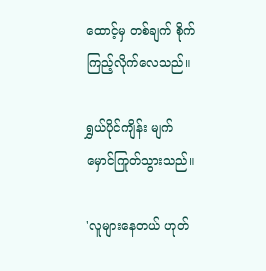ထောင့်မှ တစ်ချက် စိုက်ကြည့်လိုက်လေသည်။

ရွှယ်ပိုင်ကျိန်း မျက်မှောင်ကြုတ်သွားသည်။

'လူများနေတယ် ဟုတ်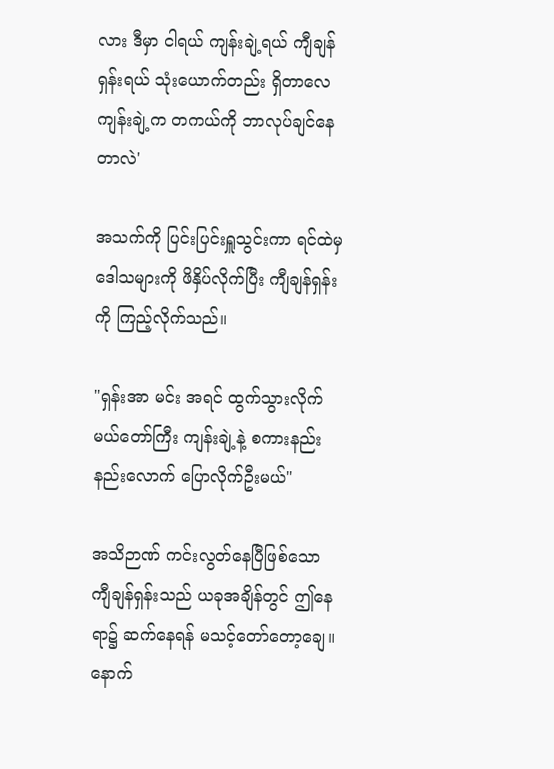လား ဒီမှာ ငါရယ် ကျန်းချဲ့ရယ် ကျီချန်ရှန်းရယ် သုံးယောက်တည်း ရှိတာလေ ကျန်းချဲ့က တကယ်ကို ဘာလုပ်ချင်နေတာလဲ'

အသက်ကို ပြင်းပြင်းရှူသွင်းကာ ရင်ထဲမှ ဒေါသများကို ဖိနှိပ်လိုက်ပြီး ကျီချန်ရှန်းကို ကြည့်လိုက်သည်။

"ရှန်းအာ မင်း အရင် ထွက်သွားလိုက် မယ်တော်ကြီး ကျန်းချဲ့နဲ့ စကားနည်းနည်းလောက် ပြောလိုက်ဦးမယ်"

အသိဉာဏ် ကင်းလွတ်နေပြီဖြစ်သော ကျီချန်ရှန်းသည် ယခုအချိန်တွင် ဤနေရာ၌ ဆက်နေရန် မသင့်တော်တော့ချေ။ နောက်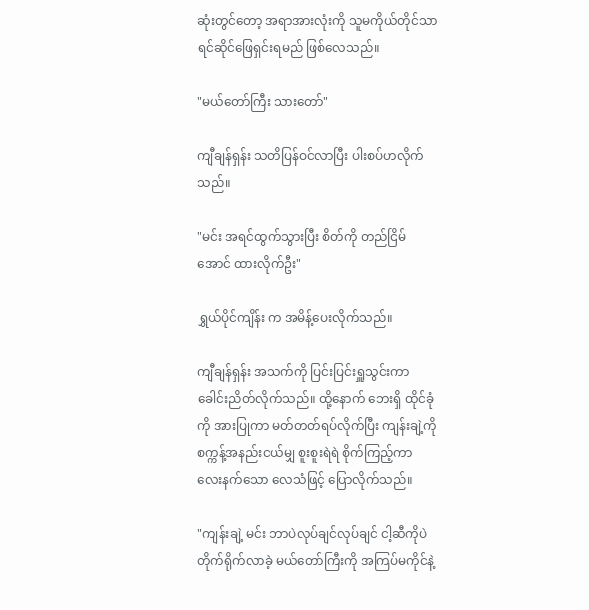ဆုံးတွင်တော့ အရာအားလုံးကို သူမကိုယ်တိုင်သာ ရင်ဆိုင်ဖြေရှင်းရမည် ဖြစ်လေသည်။

"မယ်တော်ကြီး သားတော်"

ကျီချန်ရှန်း သတိပြန်ဝင်လာပြီး ပါးစပ်ဟလိုက်သည်။

"မင်း အရင်ထွက်သွားပြီး စိတ်ကို တည်ငြိမ်အောင် ထားလိုက်ဦး"

ရွှယ်ပိုင်ကျိန်း က အမိန့်ပေးလိုက်သည်။

ကျီချန်ရှန်း အသက်ကို ပြင်းပြင်းရှူသွင်းကာ ခေါင်းညိတ်လိုက်သည်။ ထို့နောက် ဘေးရှိ ထိုင်ခုံကို အားပြုကာ မတ်တတ်ရပ်လိုက်ပြီး ကျန်းချဲ့ကို စက္ကန့်အနည်းငယ်မျှ စူးစူးရဲရဲ စိုက်ကြည့်ကာ လေးနက်သော လေသံဖြင့် ပြောလိုက်သည်။

"ကျန်းချဲ့ မင်း ဘာပဲလုပ်ချင်လုပ်ချင် ငါ့ဆီကိုပဲ တိုက်ရိုက်လာခဲ့ မယ်တော်ကြီးကို အကြပ်မကိုင်နဲ့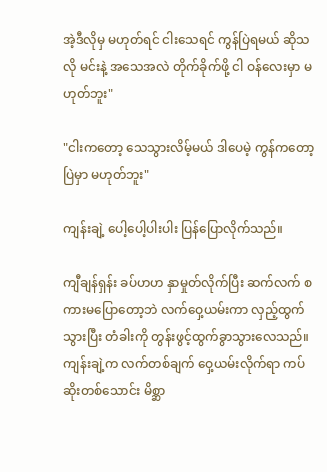အဲ့ဒီလိုမှ မဟုတ်ရင် ငါးသေရင် ကွန်ပြဲရမယ် ဆိုသလို မင်းနဲ့ အသေအလဲ တိုက်ခိုက်ဖို့ ငါ ဝန်လေးမှာ မဟုတ်ဘူး"

"ငါးကတော့ သေသွားလိမ့်မယ် ဒါပေမဲ့ ကွန်ကတော့ ပြဲမှာ မဟုတ်ဘူး"

ကျန်းချဲ့ ပေါ့ပေါ့ပါးပါး ပြန်ပြောလိုက်သည်။

ကျီချန်ရှန်း ခပ်ဟဟ နှာမှုတ်လိုက်ပြီး ဆက်လက် စကားမပြောတော့ဘဲ လက်ဝှေ့ယမ်းကာ လှည့်ထွက်သွားပြီး တံခါးကို တွန်းဖွင့်ထွက်ခွာသွားလေသည်။ ကျန်းချဲ့က လက်တစ်ချက် ဝှေ့ယမ်းလိုက်ရာ ကပ်ဆိုးတစ်သောင်း မိစ္ဆာ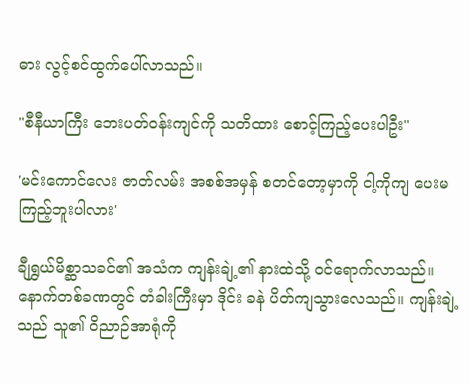ဓား လွင့်စင်ထွက်ပေါ်လာသည်။

"စီနီယာကြီး ဘေးပတ်ဝန်းကျင်ကို သတိထား စောင့်ကြည့်ပေးပါဦး"

'မင်းကောင်လေး ဇာတ်လမ်း အစစ်အမှန် စတင်တော့မှာကို ငါ့ကိုကျ ပေးမကြည့်ဘူးပါလား'

ချီရွှယ်မိစ္ဆာသခင်၏ အသံက ကျန်းချဲ့၏ နားထဲသို့ ဝင်ရောက်လာသည်။ နောက်တစ်ခဏတွင် တံခါးကြီးမှာ ဒိုင်း ခနဲ ပိတ်ကျသွားလေသည်။ ကျန်းချဲ့ သည် သူ၏ ဝိညာဉ်အာရုံကို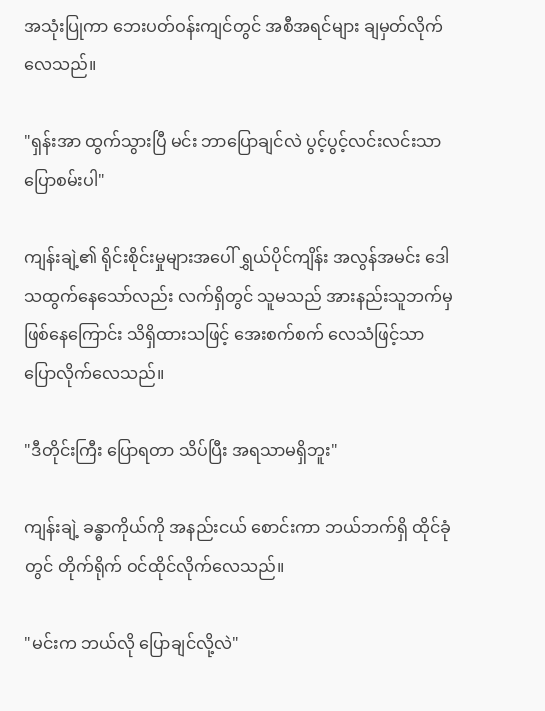အသုံးပြုကာ ဘေးပတ်ဝန်းကျင်တွင် အစီအရင်များ ချမှတ်လိုက်လေသည်။

"ရှန်းအာ ထွက်သွားပြီ မင်း ဘာပြောချင်လဲ ပွင့်ပွင့်လင်းလင်းသာ ပြောစမ်းပါ"

ကျန်းချဲ့၏ ရိုင်းစိုင်းမှုများအပေါ် ရွှယ်ပိုင်ကျိန်း အလွန်အမင်း ဒေါသထွက်နေသော်လည်း လက်ရှိတွင် သူမသည် အားနည်းသူဘက်မှ ဖြစ်နေကြောင်း သိရှိထားသဖြင့် အေးစက်စက် လေသံဖြင့်သာ ပြောလိုက်လေသည်။

"ဒီတိုင်းကြီး ပြောရတာ သိပ်ပြီး အရသာမရှိဘူး"

ကျန်းချဲ့ ခန္ဓာကိုယ်ကို အနည်းငယ် စောင်းကာ ဘယ်ဘက်ရှိ ထိုင်ခုံတွင် တိုက်ရိုက် ဝင်ထိုင်လိုက်လေသည်။

"မင်းက ဘယ်လို ပြောချင်လို့လဲ"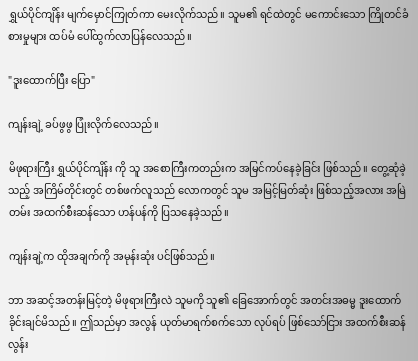ရွှယ်ပိုင်ကျိန်း မျက်မှောင်ကြုတ်ကာ မေးလိုက်သည်။ သူမ၏ ရင်ထဲတွင် မကောင်းသော ကြိုတင်ခံစားမှုများ ထပ်မံ ပေါ်ထွက်လာပြန်လေသည်။

"ဒူးထောက်ပြီး ပြော"

ကျန်းချဲ့ ခပ်ဖွဖွ ပြုံးလိုက်လေသည်။

မိဖုရားကြီး ရွှယ်ပိုင်ကျိန်း ကို သူ အစောကြီးကတည်းက အမြင်ကပ်နေခဲ့ခြင်း ဖြစ်သည်။ တွေ့ဆုံခဲ့သည့် အကြိမ်တိုင်းတွင် တစ်ဖက်လူသည် လောကတွင် သူမ အမြင့်မြတ်ဆုံး ဖြစ်သည့်အလား အမြဲတမ်း အထက်စီးဆန်သော ဟန်ပန်ကို ပြသနေခဲ့သည်။

ကျန်းချဲ့က ထိုအချက်ကို အမုန်းဆုံး ပင်ဖြစ်သည်။

ဘာ အဆင့်အတန်းမြင့်တဲ့ မိဖုရားကြီးလဲ သူမကို သူ၏ ခြေအောက်တွင် အတင်းအဓမ္မ ဒူးထောက်ခိုင်းချင်မိသည်။ ဤသည်မှာ အလွန် ယုတ်မာရက်စက်သော လုပ်ရပ် ဖြစ်သော်ငြား အထက်စီးဆန်လွန်း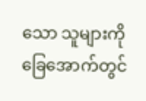သော သူများကို ခြေအောက်တွင်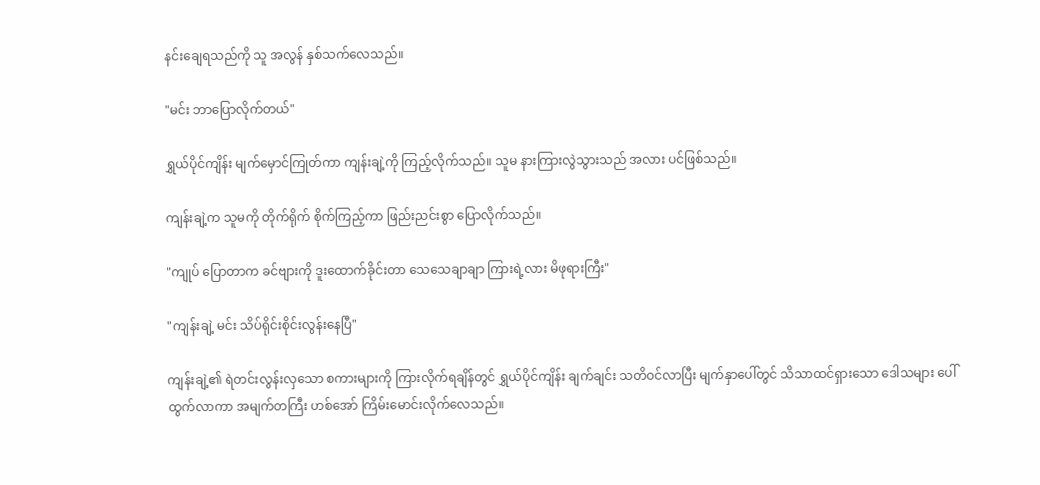နင်းချေရသည်ကို သူ အလွန် နှစ်သက်လေသည်။

"မင်း ဘာပြောလိုက်တယ်"

ရွှယ်ပိုင်ကျိန်း မျက်မှောင်ကြုတ်ကာ ကျန်းချဲ့ကို ကြည့်လိုက်သည်။ သူမ နားကြားလွဲသွားသည် အလား ပင်ဖြစ်သည်။

ကျန်းချဲ့က သူမကို တိုက်ရိုက် စိုက်ကြည့်ကာ ဖြည်းညင်းစွာ ပြောလိုက်သည်။

"ကျုပ် ပြောတာက ခင်ဗျားကို ဒူးထောက်ခိုင်းတာ သေသေချာချာ ကြားရဲ့လား မိဖုရားကြီး"

"ကျန်းချဲ့ မင်း သိပ်ရိုင်းစိုင်းလွန်းနေပြီ"

ကျန်းချဲ့၏ ရဲတင်းလွန်းလှသော စကားများကို ကြားလိုက်ရချိန်တွင် ရွှယ်ပိုင်ကျိန်း ချက်ချင်း သတိဝင်လာပြီး မျက်နှာပေါ်တွင် သိသာထင်ရှားသော ဒေါသများ ပေါ်ထွက်လာကာ အမျက်တကြီး ဟစ်အော် ကြိမ်းမောင်းလိုက်လေသည်။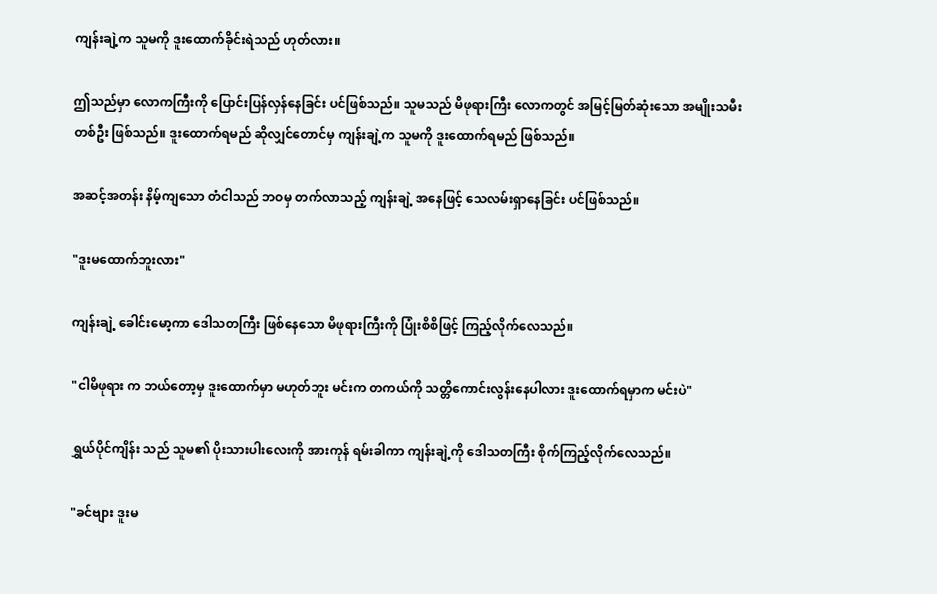ကျန်းချဲ့က သူမကို ဒူးထောက်ခိုင်းရဲသည် ဟုတ်လား။

ဤသည်မှာ လောကကြီးကို ပြောင်းပြန်လှန်နေခြင်း ပင်ဖြစ်သည်။ သူမသည် မိဖုရားကြီး လောကတွင် အမြင့်မြတ်ဆုံးသော အမျိုးသမီး တစ်ဦး ဖြစ်သည်။ ဒူးထောက်ရမည် ဆိုလျှင်တောင်မှ ကျန်းချဲ့က သူမကို ဒူးထောက်ရမည် ဖြစ်သည်။

အဆင့်အတန်း နိမ့်ကျသော တံငါသည် ဘဝမှ တက်လာသည့် ကျန်းချဲ့ အနေဖြင့် သေလမ်းရှာနေခြင်း ပင်ဖြစ်သည်။

"ဒူးမထောက်ဘူးလား"

ကျန်းချဲ့ ခေါင်းမော့ကာ ဒေါသတကြီး ဖြစ်နေသော မိဖုရားကြီးကို ပြုံးစိစိဖြင့် ကြည့်လိုက်လေသည်။

"ငါမိဖုရား က ဘယ်တော့မှ ဒူးထောက်မှာ မဟုတ်ဘူး မင်းက တကယ်ကို သတ္တိကောင်းလွန်းနေပါလား ဒူးထောက်ရမှာက မင်းပဲ"

ရွှယ်ပိုင်ကျိန်း သည် သူမ၏ ပိုးသားပါးလေးကို အားကုန် ရမ်းခါကာ ကျန်းချဲ့ကို ဒေါသတကြီး စိုက်ကြည့်လိုက်လေသည်။

"ခင်ဗျား ဒူးမ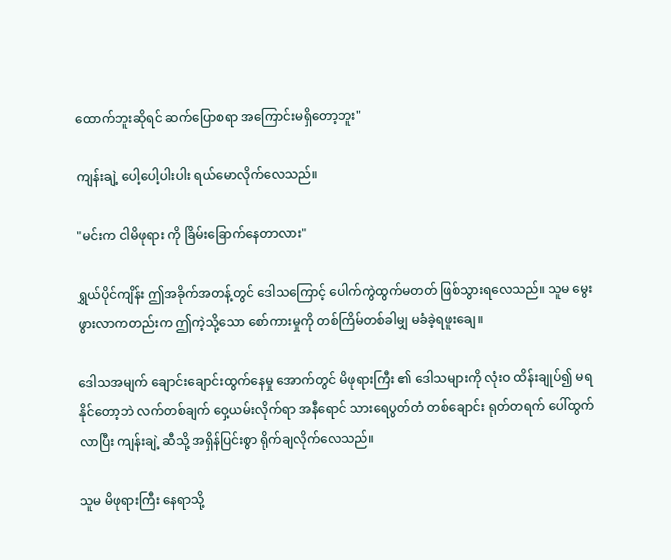ထောက်ဘူးဆိုရင် ဆက်ပြောစရာ အကြောင်းမရှိတော့ဘူး"

ကျန်းချဲ့ ပေါ့ပေါ့ပါးပါး ရယ်မောလိုက်လေသည်။

"မင်းက ငါမိဖုရား ကို ခြိမ်းခြောက်နေတာလား"

ရွှယ်ပိုင်ကျိန်း ဤအခိုက်အတန့်တွင် ဒေါသကြောင့် ပေါက်ကွဲထွက်မတတ် ဖြစ်သွားရလေသည်။ သူမ မွေးဖွားလာကတည်းက ဤကဲ့သို့သော စော်ကားမှုကို တစ်ကြိမ်တစ်ခါမျှ မခံခဲ့ရဖူးချေ။

ဒေါသအမျက် ချောင်းချောင်းထွက်နေမှု အောက်တွင် မိဖုရားကြီး ၏ ဒေါသများကို လုံးဝ ထိန်းချုပ်၍ မရနိုင်တော့ဘဲ လက်တစ်ချက် ဝှေ့ယမ်းလိုက်ရာ အနီရောင် သားရေပွတ်တံ တစ်ချောင်း ရုတ်တရက် ပေါ်ထွက်လာပြီး ကျန်းချဲ့ ဆီသို့ အရှိန်ပြင်းစွာ ရိုက်ချလိုက်လေသည်။

သူမ မိဖုရားကြီး နေရာသို့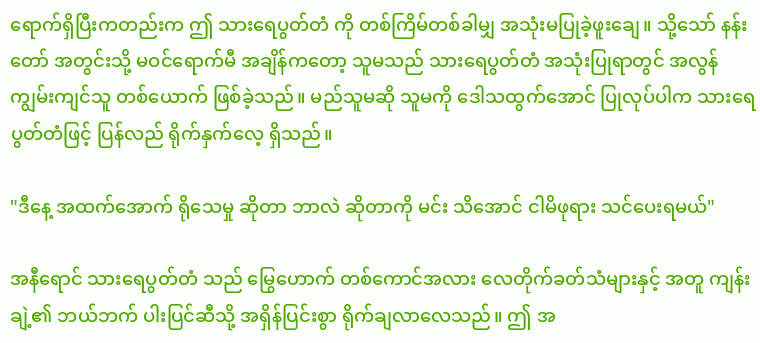ရောက်ရှိပြီးကတည်းက ဤ သားရေပွတ်တံ ကို တစ်ကြိမ်တစ်ခါမျှ အသုံးမပြုခဲ့ဖူးချေ။ သို့သော် နန်းတော် အတွင်းသို့ မဝင်ရောက်မီ အချိန်ကတော့ သူမသည် သားရေပွတ်တံ အသုံးပြုရာတွင် အလွန် ကျွမ်းကျင်သူ တစ်ယောက် ဖြစ်ခဲ့သည်။ မည်သူမဆို သူမကို ဒေါသထွက်အောင် ပြုလုပ်ပါက သားရေပွတ်တံဖြင့် ပြန်လည် ရိုက်နှက်လေ့ ရှိသည်။

"ဒီနေ့ အထက်အောက် ရိုသေမှု ဆိုတာ ဘာလဲ ဆိုတာကို မင်း သိအောင် ငါမိဖုရား သင်ပေးရမယ်"

အနီရောင် သားရေပွတ်တံ သည် မြွေဟောက် တစ်ကောင်အလား လေတိုက်ခတ်သံများနှင့် အတူ ကျန်းချဲ့၏ ဘယ်ဘက် ပါးပြင်ဆီသို့ အရှိန်ပြင်းစွာ ရိုက်ချလာလေသည်။ ဤ အ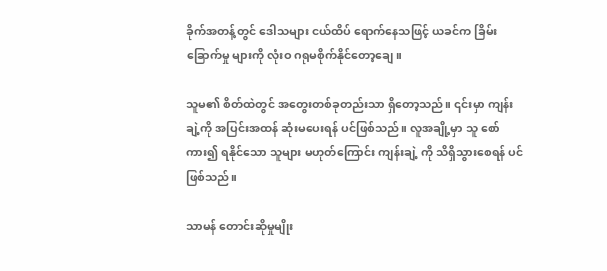ခိုက်အတန့်တွင် ဒေါသများ ငယ်ထိပ် ရောက်နေသဖြင့် ယခင်က ခြိမ်းခြောက်မှု များကို လုံးဝ ဂရုမစိုက်နိုင်တော့ချေ။

သူမ၏ စိတ်ထဲတွင် အတွေးတစ်ခုတည်းသာ ရှိတော့သည်။ ၎င်းမှာ ကျန်းချဲ့ကို အပြင်းအထန် ဆုံးမပေးရန် ပင်ဖြစ်သည်။ လူအချို့မှာ သူ စော်ကား၍ ရနိုင်သော သူများ မဟုတ်ကြောင်း ကျန်းချဲ့ ကို သိရှိသွားစေရန် ပင်ဖြစ်သည်။

သာမန် တောင်းဆိုမှုမျိုး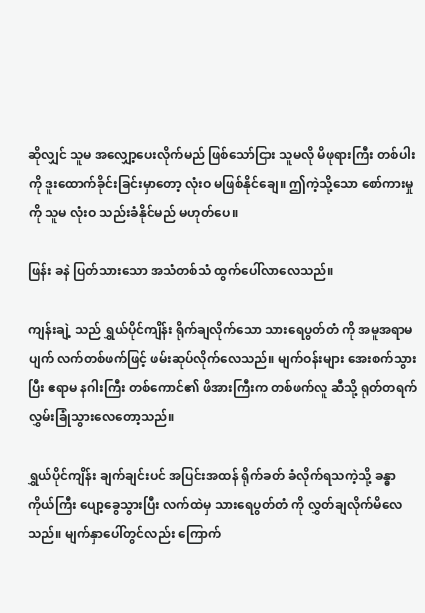ဆိုလျှင် သူမ အလျှော့ပေးလိုက်မည် ဖြစ်သော်ငြား သူမလို မိဖုရားကြီး တစ်ပါးကို ဒူးထောက်ခိုင်းခြင်းမှာတော့ လုံးဝ မဖြစ်နိုင်ချေ။ ဤကဲ့သို့သော စော်ကားမှုကို သူမ လုံးဝ သည်းခံနိုင်မည် မဟုတ်ပေ။

ဖြန်း ခနဲ ပြတ်သားသော အသံတစ်သံ ထွက်ပေါ်လာလေသည်။

ကျန်းချဲ့ သည် ရွှယ်ပိုင်ကျိန်း ရိုက်ချလိုက်သော သားရေပွတ်တံ ကို အမူအရာမပျက် လက်တစ်ဖက်ဖြင့် ဖမ်းဆုပ်လိုက်လေသည်။ မျက်ဝန်းများ အေးစက်သွားပြီး ဧရာမ နဂါးကြီး တစ်ကောင်၏ ဖိအားကြီးက တစ်ဖက်လူ ဆီသို့ ရုတ်တရက် လွှမ်းခြုံသွားလေတော့သည်။

ရွှယ်ပိုင်ကျိန်း ချက်ချင်းပင် အပြင်းအထန် ရိုက်ခတ် ခံလိုက်ရသကဲ့သို့ ခန္ဓာကိုယ်ကြီး ပျော့ခွေသွားပြီး လက်ထဲမှ သားရေပွတ်တံ ကို လွှတ်ချလိုက်မိလေသည်။ မျက်နှာပေါ်တွင်လည်း ကြောက်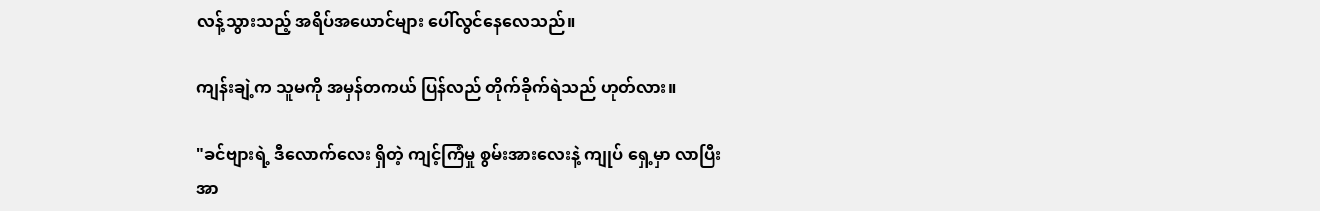လန့်သွားသည့် အရိပ်အယောင်များ ပေါ်လွင်နေလေသည်။

ကျန်းချဲ့က သူမကို အမှန်တကယ် ပြန်လည် တိုက်ခိုက်ရဲသည် ဟုတ်လား။

"ခင်ဗျားရဲ့ ဒီလောက်လေး ရှိတဲ့ ကျင့်ကြံမှု စွမ်းအားလေးနဲ့ ကျုပ် ရှေ့မှာ လာပြီး အာ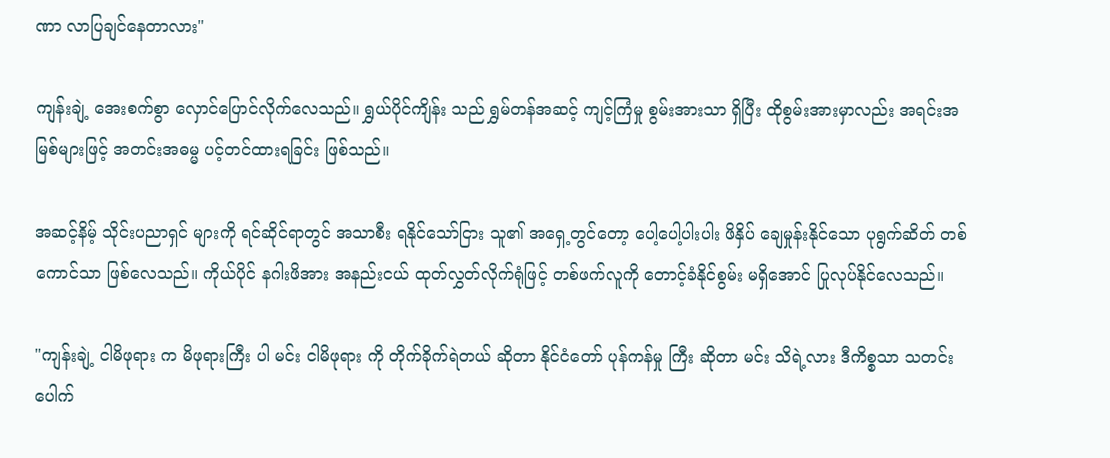ဏာ လာပြချင်နေတာလား"

ကျန်းချဲ့ အေးစက်စွာ လှောင်ပြောင်လိုက်လေသည်။ ရွှယ်ပိုင်ကျိန်း သည် ရွှမ်တန်အဆင့် ကျင့်ကြံမှု စွမ်းအားသာ ရှိပြီး ထိုစွမ်းအားမှာလည်း အရင်းအမြစ်များဖြင့် အတင်းအဓမ္မ ပင့်တင်ထားရခြင်း ဖြစ်သည်။

အဆင့်နိမ့် သိုင်းပညာရှင် များကို ရင်ဆိုင်ရာတွင် အသာစီး ရနိုင်သော်ငြား သူ၏ အရှေ့တွင်တော့ ပေါ့ပေါ့ပါးပါး ဖိနှိပ် ချေမှုန်းနိုင်သော ပုရွက်ဆိတ် တစ်ကောင်သာ ဖြစ်လေသည်။ ကိုယ်ပိုင် နဂါးဖိအား အနည်းငယ် ထုတ်လွှတ်လိုက်ရုံဖြင့် တစ်ဖက်လူကို တောင့်ခံနိုင်စွမ်း မရှိအောင် ပြုလုပ်နိုင်လေသည်။

"ကျန်းချဲ့ ငါမိဖုရား က မိဖုရားကြီး ပါ မင်း ငါမိဖုရား ကို တိုက်ခိုက်ရဲတယ် ဆိုတာ နိုင်ငံတော် ပုန်ကန်မှု ကြီး ဆိုတာ မင်း သိရဲ့လား ဒီကိစ္စသာ သတင်း ပေါက်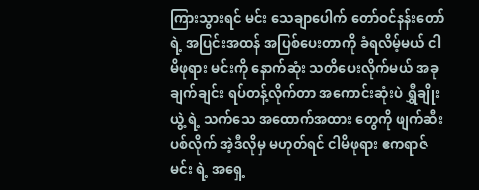ကြားသွားရင် မင်း သေချာပေါက် တော်ဝင်နန်းတော် ရဲ့ အပြင်းအထန် အပြစ်ပေးတာကို ခံရလိမ့်မယ် ငါမိဖုရား မင်းကို နောက်ဆုံး သတိပေးလိုက်မယ် အခုချက်ချင်း ရပ်တန့်လိုက်တာ အကောင်းဆုံးပဲ ရွှီချိုးယွဲ့ ရဲ့ သက်သေ အထောက်အထား တွေကို ဖျက်ဆီးပစ်လိုက် အဲ့ဒီလိုမှ မဟုတ်ရင် ငါမိဖုရား ဧကရာဇ်မင်း ရဲ့ အရှေ့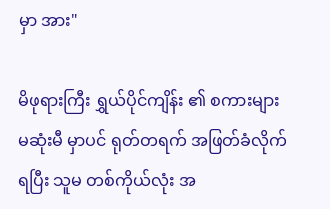မှာ အား"

မိဖုရားကြီး ရွှယ်ပိုင်ကျိန်း ၏ စကားများ မဆုံးမီ မှာပင် ရုတ်တရက် အဖြတ်ခံလိုက်ရပြီး သူမ တစ်ကိုယ်လုံး အ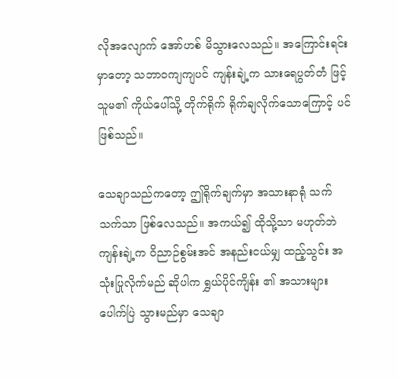လိုအလျောက် အော်ဟစ် မိသွားလေသည်။ အကြောင်းရင်းမှာတော့ သဘာဝကျကျပင် ကျန်းချဲ့က သားရေပွတ်တံ ဖြင့် သူမ၏ ကိုယ်ပေါ်သို့ တိုက်ရိုက် ရိုက်ချလိုက်သောကြောင့် ပင်ဖြစ်သည်။

သေချာသည်ကတော့ ဤရိုက်ချက်မှာ အသားနာရုံ သက်သက်သာ ဖြစ်လေသည်။ အကယ်၍ ထိုသို့သာ မဟုတ်ဘဲ ကျန်းချဲ့က ဝိညာဉ်စွမ်းအင် အနည်းငယ်မျှ ထည့်သွင်း အသုံးပြုလိုက်မည် ဆိုပါက ရွှယ်ပိုင်ကျိန်း ၏ အသားများ ပေါက်ပြဲ သွားမည်မှာ သေချာ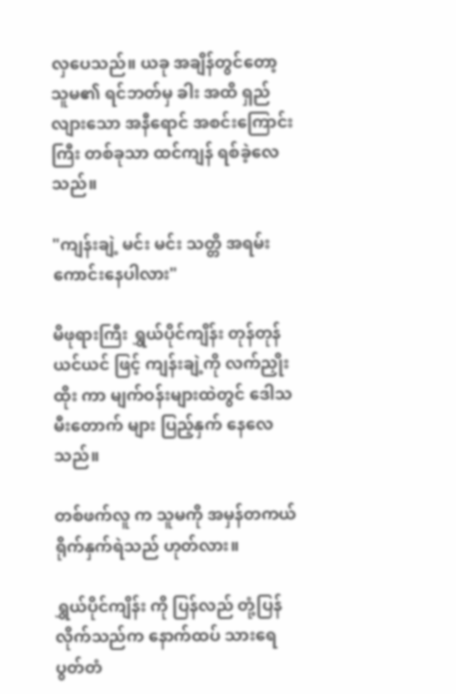လှပေသည်။ ယခု အချိန်တွင်တော့ သူမ၏ ရင်ဘတ်မှ ခါး အထိ ရှည်လျားသော အနီရောင် အစင်းကြောင်းကြီး တစ်ခုသာ ထင်ကျန် ရစ်ခဲ့လေသည်။

"ကျန်းချဲ့ မင်း မင်း သတ္တိ အရမ်း ကောင်းနေပါလား"

မိဖုရားကြီး ရွှယ်ပိုင်ကျိန်း တုန်တုန်ယင်ယင် ဖြင့် ကျန်းချဲ့ကို လက်ညှိုးထိုး ကာ မျက်ဝန်းများထဲတွင် ဒေါသမီးတောက် များ ပြည့်နှက် နေလေသည်။

တစ်ဖက်လူ က သူမကို အမှန်တကယ် ရိုက်နှက်ရဲသည် ဟုတ်လား။

ရွှယ်ပိုင်ကျိန်း ကို ပြန်လည် တုံ့ပြန်လိုက်သည်က နောက်ထပ် သားရေပွတ်တံ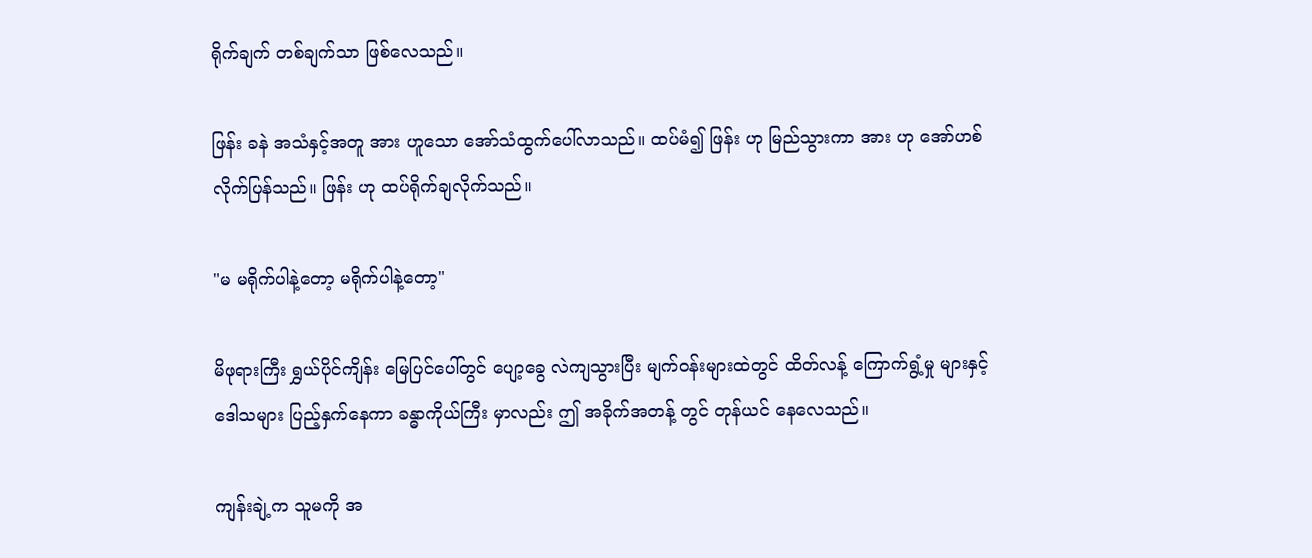ရိုက်ချက် တစ်ချက်သာ ဖြစ်လေသည်။

ဖြန်း ခနဲ အသံနှင့်အတူ အား ဟူသော အော်သံထွက်ပေါ်လာသည်။ ထပ်မံ၍ ဖြန်း ဟု မြည်သွားကာ အား ဟု အော်ဟစ်လိုက်ပြန်သည်။ ဖြန်း ဟု ထပ်ရိုက်ချလိုက်သည်။

"မ မရိုက်ပါနဲ့တော့ မရိုက်ပါနဲ့တော့"

မိဖုရားကြီး ရွှယ်ပိုင်ကျိန်း မြေပြင်ပေါ်တွင် ပျော့ခွေ လဲကျသွားပြီး မျက်ဝန်းများထဲတွင် ထိတ်လန့် ကြောက်ရွံ့မှု များနှင့် ဒေါသများ ပြည့်နှက်နေကာ ခန္ဓာကိုယ်ကြီး မှာလည်း ဤ အခိုက်အတန့် တွင် တုန်ယင် နေလေသည်။

ကျန်းချဲ့က သူမကို အ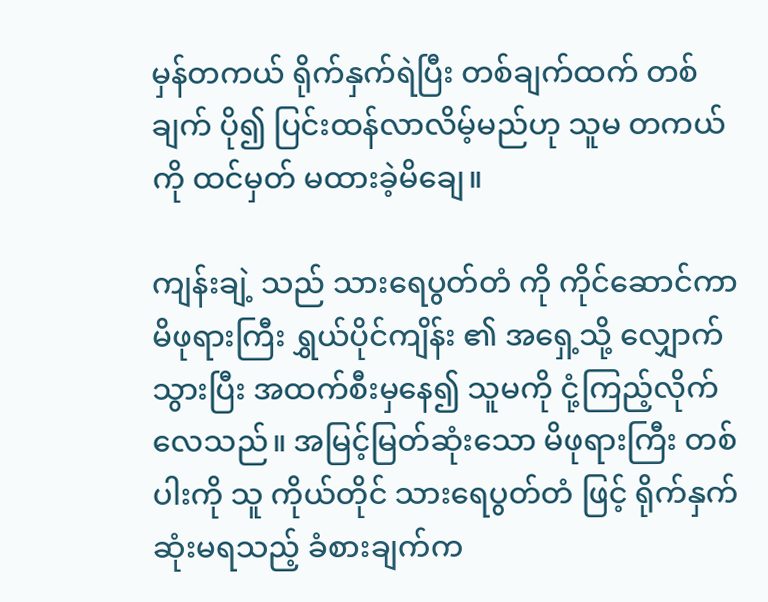မှန်တကယ် ရိုက်နှက်ရဲပြီး တစ်ချက်ထက် တစ်ချက် ပို၍ ပြင်းထန်လာလိမ့်မည်ဟု သူမ တကယ်ကို ထင်မှတ် မထားခဲ့မိချေ။

ကျန်းချဲ့ သည် သားရေပွတ်တံ ကို ကိုင်ဆောင်ကာ မိဖုရားကြီး ရွှယ်ပိုင်ကျိန်း ၏ အရှေ့သို့ လျှောက်သွားပြီး အထက်စီးမှနေ၍ သူမကို ငုံ့ကြည့်လိုက်လေသည်။ အမြင့်မြတ်ဆုံးသော မိဖုရားကြီး တစ်ပါးကို သူ ကိုယ်တိုင် သားရေပွတ်တံ ဖြင့် ရိုက်နှက် ဆုံးမရသည့် ခံစားချက်က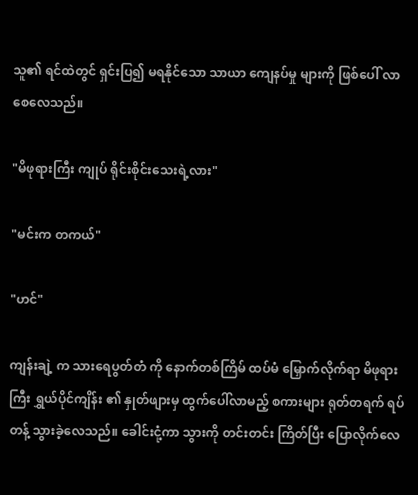သူ၏ ရင်ထဲတွင် ရှင်းပြ၍ မရနိုင်သော သာယာ ကျေနပ်မှု များကို ဖြစ်ပေါ် လာစေလေသည်။

"မိဖုရားကြီး ကျုပ် ရိုင်းစိုင်းသေးရဲ့လား"

"မင်းက တကယ်"

"ဟင်"

ကျန်းချဲ့ က သားရေပွတ်တံ ကို နောက်တစ်ကြိမ် ထပ်မံ မြှောက်လိုက်ရာ မိဖုရားကြီး ရွှယ်ပိုင်ကျိန်း ၏ နှုတ်ဖျားမှ ထွက်ပေါ်လာမည့် စကားများ ရုတ်တရက် ရပ်တန့် သွားခဲ့လေသည်။ ခေါင်းငုံ့ကာ သွားကို တင်းတင်း ကြိတ်ပြီး ပြောလိုက်လေ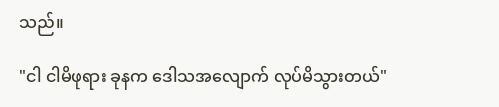သည်။

"ငါ ငါမိဖုရား ခုနက ဒေါသအလျောက် လုပ်မိသွားတယ်"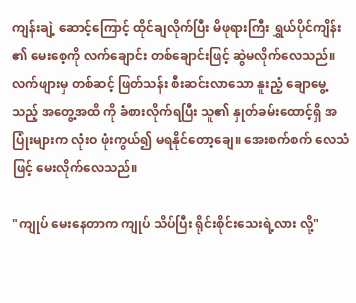ကျန်းချဲ့ ဆောင့်ကြောင့် ထိုင်ချလိုက်ပြီး မိဖုရားကြီး ရွှယ်ပိုင်ကျိန်း ၏ မေးစေ့ကို လက်ချောင်း တစ်ချောင်းဖြင့် ဆွဲမလိုက်လေသည်။ လက်ဖျားမှ တစ်ဆင့် ဖြတ်သန်း စီးဆင်းလာသော နူးညံ့ ချောမွေ့သည့် အတွေ့အထိ ကို ခံစားလိုက်ရပြီး သူ၏ နှုတ်ခမ်းထောင့်ရှိ အပြုံးများက လုံးဝ ဖုံးကွယ်၍ မရနိုင်တော့ချေ။ အေးစက်စက် လေသံဖြင့် မေးလိုက်လေသည်။

"ကျုပ် မေးနေတာက ကျုပ် သိပ်ပြီး ရိုင်းစိုင်းသေးရဲ့လား လို့"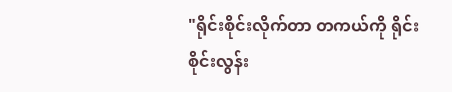"ရိုင်းစိုင်းလိုက်တာ တကယ်ကို ရိုင်းစိုင်းလွန်း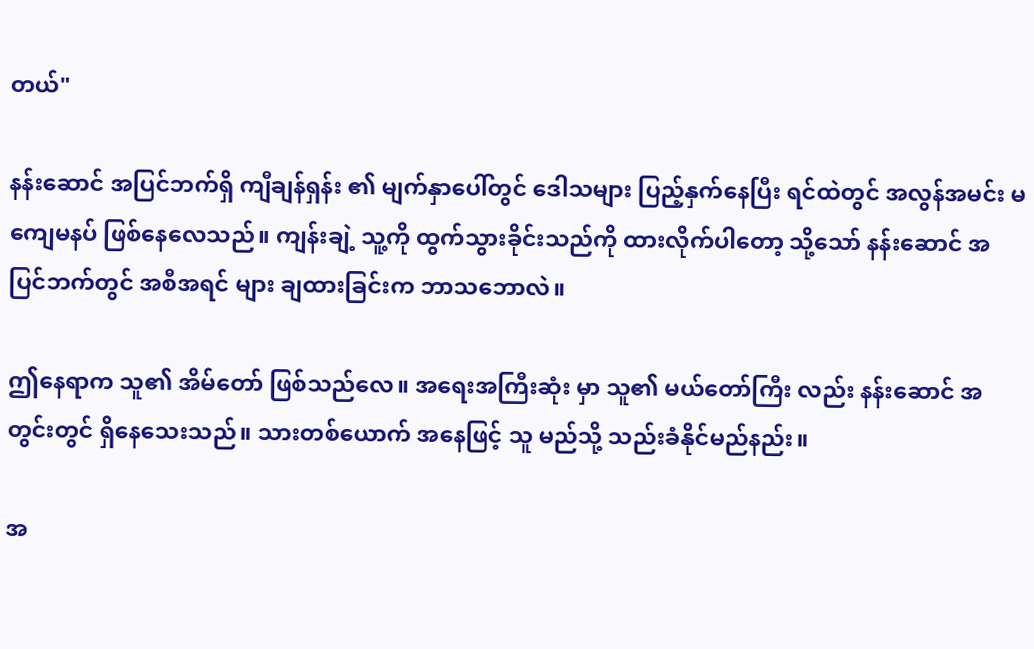တယ်"

နန်းဆောင် အပြင်ဘက်ရှိ ကျီချန်ရှန်း ၏ မျက်နှာပေါ်တွင် ဒေါသများ ပြည့်နှက်နေပြီး ရင်ထဲတွင် အလွန်အမင်း မကျေမနပ် ဖြစ်နေလေသည်။ ကျန်းချဲ့ သူ့ကို ထွက်သွားခိုင်းသည်ကို ထားလိုက်ပါတော့ သို့သော် နန်းဆောင် အပြင်ဘက်တွင် အစီအရင် များ ချထားခြင်းက ဘာသဘောလဲ။

ဤနေရာက သူ၏ အိမ်တော် ဖြစ်သည်လေ။ အရေးအကြီးဆုံး မှာ သူ၏ မယ်တော်ကြီး လည်း နန်းဆောင် အတွင်းတွင် ရှိနေသေးသည်။ သားတစ်ယောက် အနေဖြင့် သူ မည်သို့ သည်းခံနိုင်မည်နည်း။

အ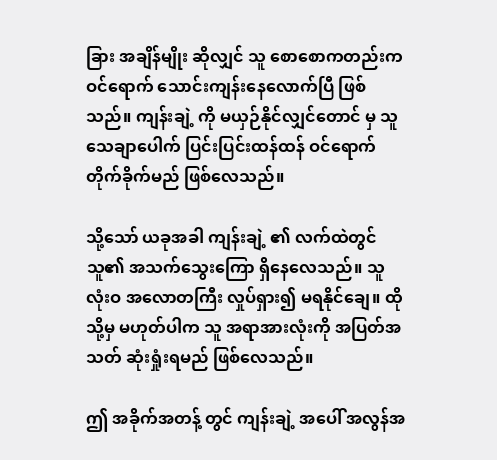ခြား အချိန်မျိုး ဆိုလျှင် သူ စောစောကတည်းက ဝင်ရောက် သောင်းကျန်းနေလောက်ပြီ ဖြစ်သည်။ ကျန်းချဲ့ ကို မယှဉ်နိုင်လျှင်တောင် မှ သူ သေချာပေါက် ပြင်းပြင်းထန်ထန် ဝင်ရောက် တိုက်ခိုက်မည် ဖြစ်လေသည်။

သို့သော် ယခုအခါ ကျန်းချဲ့ ၏ လက်ထဲတွင် သူ၏ အသက်သွေးကြော ရှိနေလေသည်။ သူ လုံးဝ အလောတကြီး လှုပ်ရှား၍ မရနိုင်ချေ။ ထိုသို့မှ မဟုတ်ပါက သူ အရာအားလုံးကို အပြတ်အသတ် ဆုံးရှုံးရမည် ဖြစ်လေသည်။

ဤ အခိုက်အတန့် တွင် ကျန်းချဲ့ အပေါ် အလွန်အ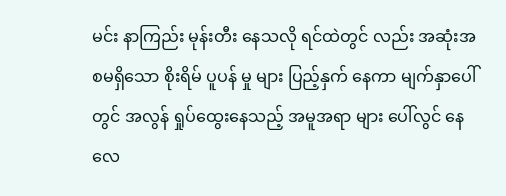မင်း နာကြည်း မုန်းတီး နေသလို ရင်ထဲတွင် လည်း အဆုံးအစမရှိသော စိုးရိမ် ပူပန် မှု များ ပြည့်နှက် နေကာ မျက်နှာပေါ်တွင် အလွန် ရှုပ်ထွေးနေသည့် အမူအရာ များ ပေါ်လွင် နေလေ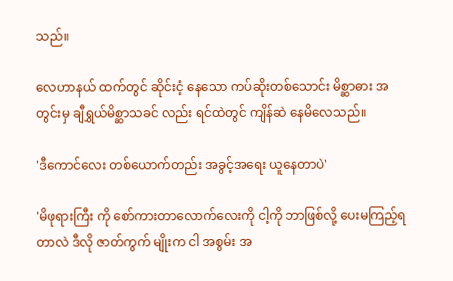သည်။

လေဟာနယ် ထက်တွင် ဆိုင်းငံ့ နေသော ကပ်ဆိုးတစ်သောင်း မိစ္ဆာဓား အတွင်းမှ ချီရွှယ်မိစ္ဆာသခင် လည်း ရင်ထဲတွင် ကျိန်ဆဲ နေမိလေသည်။

'ဒီကောင်လေး တစ်ယောက်တည်း အခွင့်အရေး ယူနေတာပဲ'

'မိဖုရားကြီး ကို စော်ကားတာလောက်လေးကို ငါ့ကို ဘာဖြစ်လို့ ပေးမကြည့်ရတာလဲ ဒီလို ဇာတ်ကွက် မျိုးက ငါ အစွမ်း အ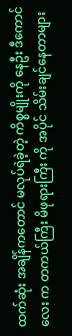ထက်ဆုံး အချိန်ကတောင် မလုပ်ရဲခဲ့တဲ့ ကိစ္စမျိုးကို နေဦး ဒီကောင်လေး က တကယ်ကြီး မိဖုရားကြီး ကို အပိုင် သိမ်းချင်နေတာများ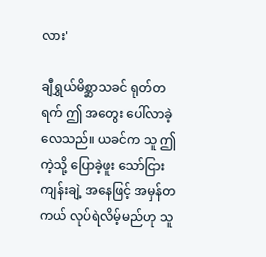လား'

ချီရွှယ်မိစ္ဆာသခင် ရုတ်တရက် ဤ အတွေး ပေါ်လာခဲ့လေသည်။ ယခင်က သူ ဤကဲ့သို့ ပြောခဲ့ဖူး သော်ငြား ကျန်းချဲ့ အနေဖြင့် အမှန်တကယ် လုပ်ရဲလိမ့်မည်ဟု သူ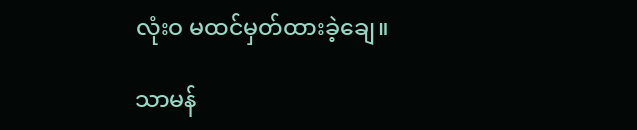လုံးဝ မထင်မှတ်ထားခဲ့ချေ။

သာမန်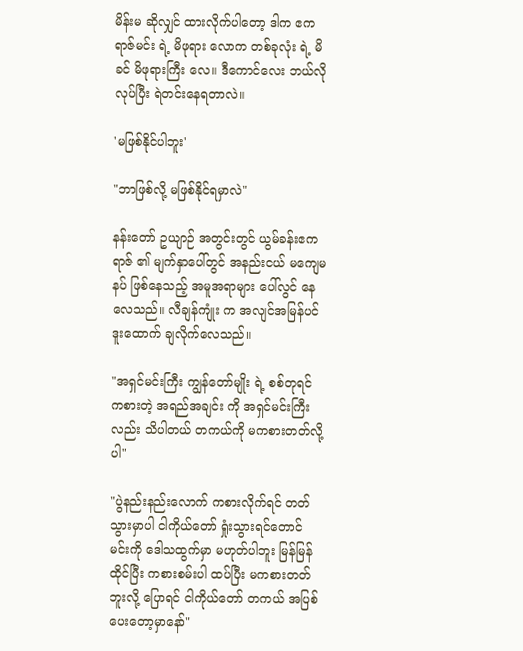မိန်းမ ဆိုလျှင် ထားလိုက်ပါတော့ ဒါက ဧကရာဇ်မင်း ရဲ့ မိဖုရား လောက တစ်ခုလုံး ရဲ့ မိခင် မိဖုရားကြီး လေ။ ဒီကောင်လေး ဘယ်လိုလုပ်ပြီး ရဲတင်းနေရတာလဲ။

'မဖြစ်နိုင်ပါဘူး'

"ဘာဖြစ်လို့ မဖြစ်နိုင်ရမှာလဲ"

နန်းတော် ဥယျာဉ် အတွင်းတွင် ယွမ်ခန်းဧကရာဇ် ၏ မျက်နှာပေါ်တွင် အနည်းငယ် မကျေမနပ် ဖြစ်နေသည့် အမူအရာများ ပေါ်လွင် နေလေသည်။ လီချန်ကျုံး က အလျင်အမြန်ပင် ဒူးထောက် ချလိုက်လေသည်။

"အရှင်မင်းကြီး ကျွန်တော်မျိုး ရဲ့ စစ်တုရင် ကစားတဲ့ အရည်အချင်း ကို အရှင်မင်းကြီး လည်း သိပါတယ် တကယ်ကို မကစားတတ်လို့ပါ"

"ပွဲနည်းနည်းလောက် ကစားလိုက်ရင် တတ်သွားမှာပါ ငါကိုယ်တော် ရှုံးသွားရင်တောင် မင်းကို ဒေါသထွက်မှာ မဟုတ်ပါဘူး မြန်မြန် ထိုင်ပြီး ကစားစမ်းပါ ထပ်ပြီး မကစားတတ်ဘူးလို့ ပြောရင် ငါကိုယ်တော် တကယ် အပြစ်ပေးတော့မှာနော်"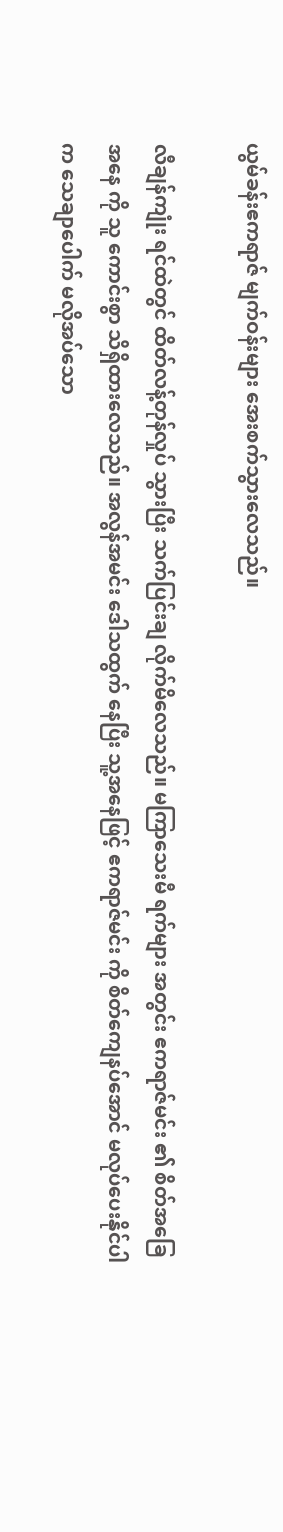ယွမ်ခန်းဧကရာဇ် မျက်ဝန်းများ အေးစက်သွားလေသည်။

လီချန်ကျုံး ရင်ထဲတွင် ထိတ်လန့်တုန်လှုပ် သွားပြီး သက်ပြင်းချ လိုက်မိလေသည်။ မကြာသေးမီ ရက်များ အတွင်း ဧကရာဇ်မင်း ၏ စိတ်အခြေအနေ ကို သူ ကောင်းစွာ သိရှိထားလေသည်။ အလွန်အမင်း ဒေါသထွက် နေပြီး သူ့အနေဖြင့် ဧကရာဇ်မင်း ကို စိတ်ကျေနပ်အောင် မလုပ်ပေးနိုင်ပါက သေချာပေါက် မလိုအပ်သော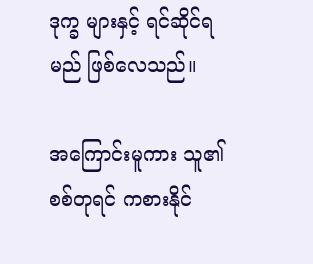ဒုက္ခ များနှင့် ရင်ဆိုင်ရမည် ဖြစ်လေသည်။

အကြောင်းမူကား သူ၏ စစ်တုရင် ကစားနိုင်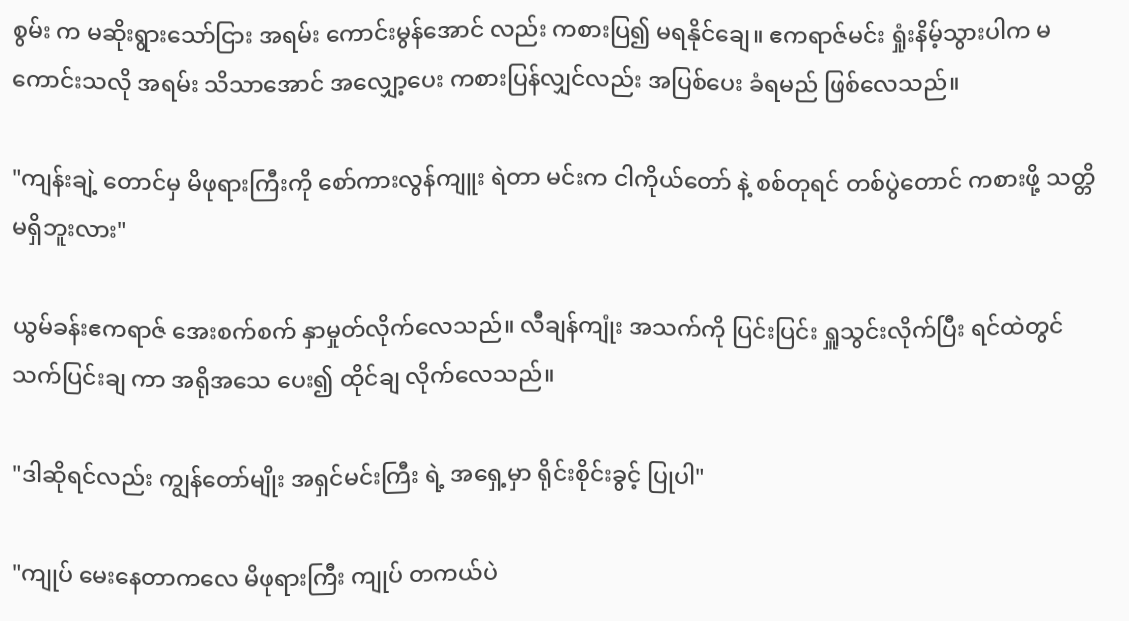စွမ်း က မဆိုးရွားသော်ငြား အရမ်း ကောင်းမွန်အောင် လည်း ကစားပြ၍ မရနိုင်ချေ။ ဧကရာဇ်မင်း ရှုံးနိမ့်သွားပါက မကောင်းသလို အရမ်း သိသာအောင် အလျှော့ပေး ကစားပြန်လျှင်လည်း အပြစ်ပေး ခံရမည် ဖြစ်လေသည်။

"ကျန်းချဲ့ တောင်မှ မိဖုရားကြီးကို စော်ကားလွန်ကျူး ရဲတာ မင်းက ငါကိုယ်တော် နဲ့ စစ်တုရင် တစ်ပွဲတောင် ကစားဖို့ သတ္တိ မရှိဘူးလား"

ယွမ်ခန်းဧကရာဇ် အေးစက်စက် နှာမှုတ်လိုက်လေသည်။ လီချန်ကျုံး အသက်ကို ပြင်းပြင်း ရှူသွင်းလိုက်ပြီး ရင်ထဲတွင် သက်ပြင်းချ ကာ အရိုအသေ ပေး၍ ထိုင်ချ လိုက်လေသည်။

"ဒါဆိုရင်လည်း ကျွန်တော်မျိုး အရှင်မင်းကြီး ရဲ့ အရှေ့မှာ ရိုင်းစိုင်းခွင့် ပြုပါ"

"ကျုပ် မေးနေတာကလေ မိဖုရားကြီး ကျုပ် တကယ်ပဲ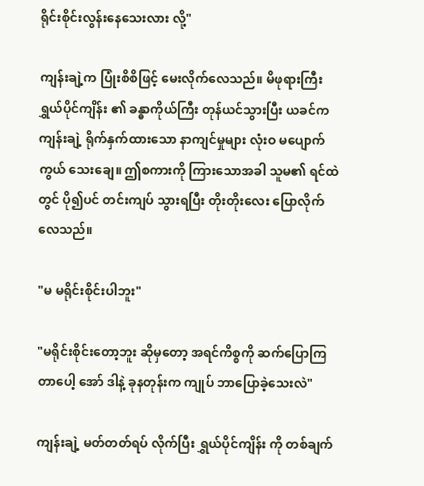ရိုင်းစိုင်းလွန်းနေသေးလား လို့"

ကျန်းချဲ့က ပြုံးစိစိဖြင့် မေးလိုက်လေသည်။ မိဖုရားကြီး ရွှယ်ပိုင်ကျိန်း ၏ ခန္ဓာကိုယ်ကြီး တုန်ယင်သွားပြီး ယခင်က ကျန်းချဲ့ ရိုက်နှက်ထားသော နာကျင်မှုများ လုံးဝ မပျောက်ကွယ် သေးချေ။ ဤစကားကို ကြားသောအခါ သူမ၏ ရင်ထဲတွင် ပို၍ပင် တင်းကျပ် သွားရပြီး တိုးတိုးလေး ပြောလိုက်လေသည်။

"မ မရိုင်းစိုင်းပါဘူး"

"မရိုင်းစိုင်းတော့ဘူး ဆိုမှတော့ အရင်ကိစ္စကို ဆက်ပြောကြတာပေါ့ အော် ဒါနဲ့ ခုနတုန်းက ကျုပ် ဘာပြောခဲ့သေးလဲ"

ကျန်းချဲ့ မတ်တတ်ရပ် လိုက်ပြီး ရွှယ်ပိုင်ကျိန်း ကို တစ်ချက်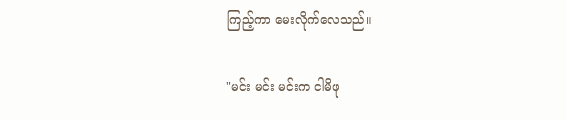ကြည့်ကာ မေးလိုက်လေသည်။

"မင်း မင်း မင်းက ငါမိဖု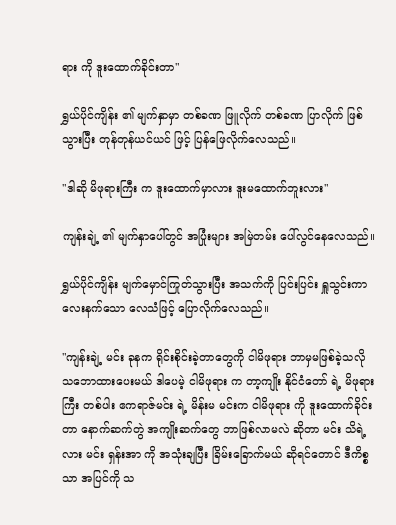ရား ကို ဒူးထောက်ခိုင်းတာ"

ရွှယ်ပိုင်ကျိန်း ၏ မျက်နှာမှာ တစ်ခဏ ဖြူလိုက် တစ်ခဏ ပြာလိုက် ဖြစ်သွားပြီး တုန်တုန်ယင်ယင် ဖြင့် ပြန်ဖြေလိုက်လေသည်။

"ဒါဆို မိဖုရားကြီး က ဒူးထောက်မှာလား ဒူးမထောက်ဘူးလား"

ကျန်းချဲ့ ၏ မျက်နှာပေါ်တွင် အပြုံးများ အမြဲတမ်း ပေါ်လွင်နေလေသည်။

ရွှယ်ပိုင်ကျိန်း မျက်မှောင်ကြုတ်သွားပြီး အသက်ကို ပြင်းပြင်း ရှူသွင်းကာ လေးနက်သော လေသံဖြင့် ပြောလိုက်လေသည်။

"ကျန်းချဲ့ မင်း ခုနက ရိုင်းစိုင်းခဲ့တာတွေကို ငါမိဖုရား ဘာမှမဖြစ်ခဲ့သလို သဘောထားပေးမယ် ဒါပေမဲ့ ငါမိဖုရား က တာ့ကျိုး နိုင်ငံတော် ရဲ့ မိဖုရားကြီး တစ်ပါး ဧကရာဇ်မင်း ရဲ့ မိန်းမ မင်းက ငါမိဖုရား ကို ဒူးထောက်ခိုင်းတာ နောက်ဆက်တွဲ အကျိုးဆက်တွေ ဘာဖြစ်လာမလဲ ဆိုတာ မင်း သိရဲ့လား မင်း ရှန်းအာ ကို အသုံးချပြီး ခြိမ်းခြောက်မယ် ဆိုရင်တောင် ဒီကိစ္စသာ အပြင်ကို သ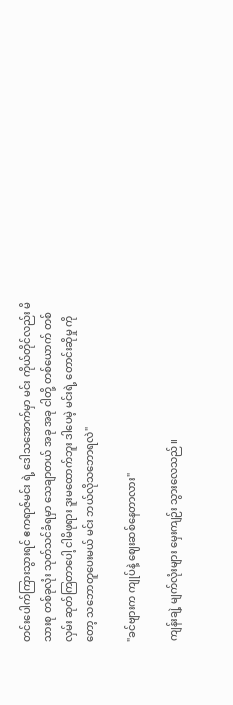တင်းပေါက်ကြားသွားရင် ဧကရာဇ်မင်း ရဲ့ ဒေါသအောက်မှာ မင်း ကိုယ်တိုင်လည်း မိသားစု တစ်ခုလုံး သုတ်သင်ခံရမှာ သေချာတယ် အခု အခု ငါတို့ တစ်ယောက် တစ်လှမ်း ဆုတ်ကြတာပေါ့ ငါမိဖုရား ဒူးမထောက်ဘူး ဒါပေမဲ့ မင်းရဲ့ တောင်းဆိုမှု ကိုတော့ သဘောတူပေးမယ် မင်း ဘယ်လိုသဘောရလဲ"

"ခင်ဗျားက ကျုပ်နဲ့ ဈေးဆစ်နေတာလား"

ကျန်းချဲ့ မျက်လုံးများ မှေးကျဉ်း သွားလေသည်။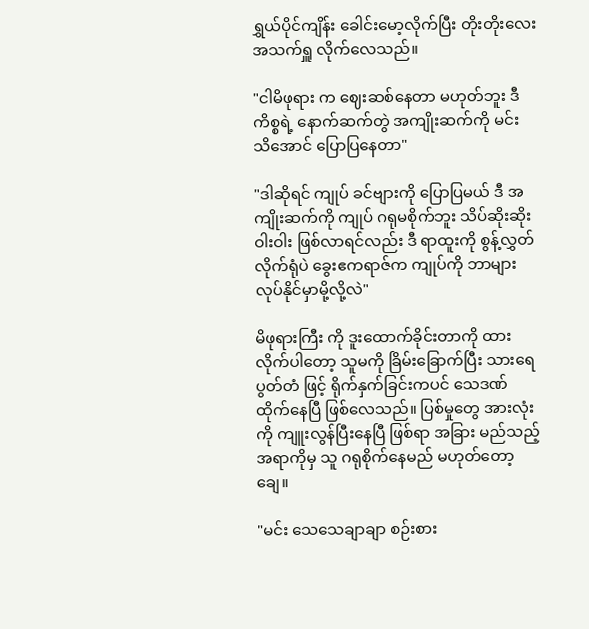ရွှယ်ပိုင်ကျိန်း ခေါင်းမော့လိုက်ပြီး တိုးတိုးလေး အသက်ရှူ လိုက်လေသည်။

"ငါမိဖုရား က ဈေးဆစ်နေတာ မဟုတ်ဘူး ဒီကိစ္စရဲ့ နောက်ဆက်တွဲ အကျိုးဆက်ကို မင်း သိအောင် ပြောပြနေတာ"

"ဒါဆိုရင် ကျုပ် ခင်ဗျားကို ပြောပြမယ် ဒီ အကျိုးဆက်ကို ကျုပ် ဂရုမစိုက်ဘူး သိပ်ဆိုးဆိုးဝါးဝါး ဖြစ်လာရင်လည်း ဒီ ရာထူးကို စွန့်လွှတ်လိုက်ရုံပဲ ခွေးဧကရာဇ်က ကျုပ်ကို ဘာများ လုပ်နိုင်မှာမို့လို့လဲ"

မိဖုရားကြီး ကို ဒူးထောက်ခိုင်းတာကို ထားလိုက်ပါတော့ သူမကို ခြိမ်းခြောက်ပြီး သားရေပွတ်တံ ဖြင့် ရိုက်နှက်ခြင်းကပင် သေဒဏ် ထိုက်နေပြီ ဖြစ်လေသည်။ ပြစ်မှုတွေ အားလုံးကို ကျူးလွန်ပြီးနေပြီ ဖြစ်ရာ အခြား မည်သည့် အရာကိုမှ သူ ဂရုစိုက်နေမည် မဟုတ်တော့ချေ။

"မင်း သေသေချာချာ စဉ်းစား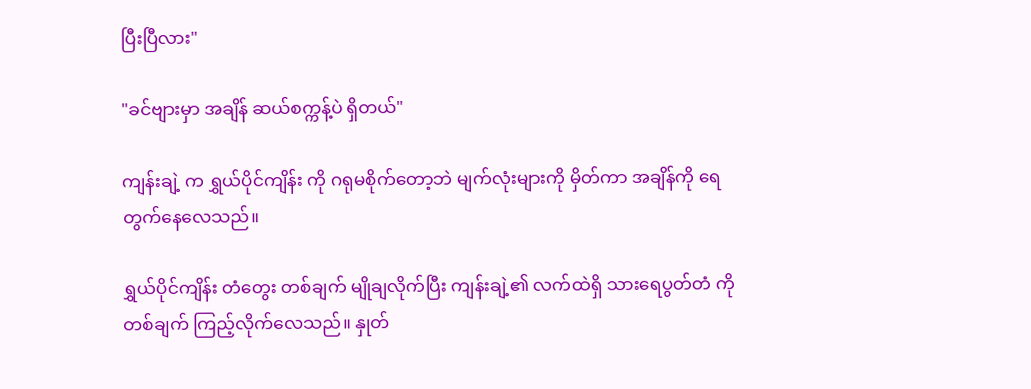ပြီးပြီလား"

"ခင်ဗျားမှာ အချိန် ဆယ်စက္ကန့်ပဲ ရှိတယ်"

ကျန်းချဲ့ က ရွှယ်ပိုင်ကျိန်း ကို ဂရုမစိုက်တော့ဘဲ မျက်လုံးများကို မှိတ်ကာ အချိန်ကို ရေတွက်နေလေသည်။

ရွှယ်ပိုင်ကျိန်း တံတွေး တစ်ချက် မျိုချလိုက်ပြီး ကျန်းချဲ့၏ လက်ထဲရှိ သားရေပွတ်တံ ကို တစ်ချက် ကြည့်လိုက်လေသည်။ နှုတ်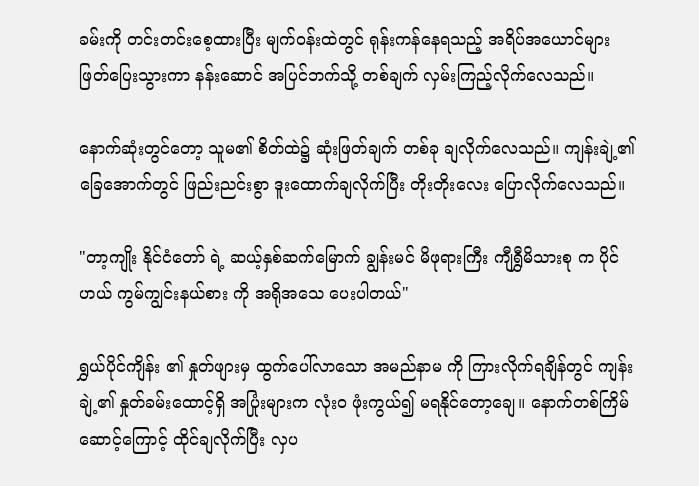ခမ်းကို တင်းတင်းစေ့ထားပြီး မျက်ဝန်းထဲတွင် ရုန်းကန်နေရသည့် အရိပ်အယောင်များ ဖြတ်ပြေးသွားကာ နန်းဆောင် အပြင်ဘက်သို့ တစ်ချက် လှမ်းကြည့်လိုက်လေသည်။

နောက်ဆုံးတွင်တော့ သူမ၏ စိတ်ထဲ၌ ဆုံးဖြတ်ချက် တစ်ခု ချလိုက်လေသည်။ ကျန်းချဲ့၏ ခြေအောက်တွင် ဖြည်းညင်းစွာ ဒူးထောက်ချလိုက်ပြီး တိုးတိုးလေး ပြောလိုက်လေသည်။

"တာ့ကျိုး နိုင်ငံတော် ရဲ့ ဆယ့်နှစ်ဆက်မြောက် ချွန်းမင် မိဖုရားကြီး ကျီရွှီမိသားစု က ပိုင်ဟယ် ကွမ်ကျွင်းနယ်စား ကို အရိုအသေ ပေးပါတယ်"

ရွှယ်ပိုင်ကျိန်း ၏ နှုတ်ဖျားမှ ထွက်ပေါ်လာသော အမည်နာမ ကို ကြားလိုက်ရချိန်တွင် ကျန်းချဲ့၏ နှုတ်ခမ်းထောင့်ရှိ အပြုံးများက လုံးဝ ဖုံးကွယ်၍ မရနိုင်တော့ချေ။ နောက်တစ်ကြိမ် ဆောင့်ကြောင့် ထိုင်ချလိုက်ပြီး လှပ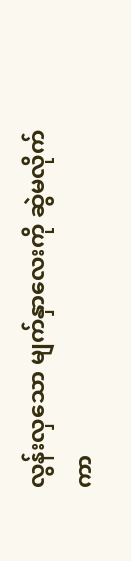လွန်းလှသော မျက်နှာလေးကို ဆွဲမလိုက်ကာ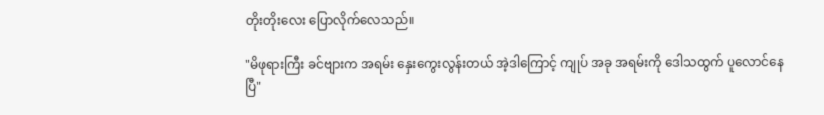တိုးတိုးလေး ပြောလိုက်လေသည်။

"မိဖုရားကြီး ခင်ဗျားက အရမ်း နှေးကွေးလွန်းတယ် အဲ့ဒါကြောင့် ကျုပ် အခု အရမ်းကို ဒေါသထွက် ပူလောင်နေပြီ"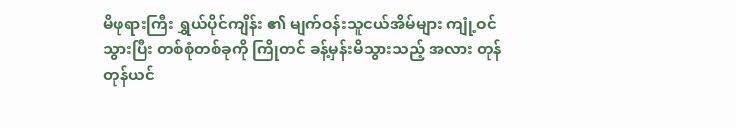မိဖုရားကြီး ရွှယ်ပိုင်ကျိန်း ၏ မျက်ဝန်းသူငယ်အိမ်များ ကျုံ့ဝင်သွားပြီး တစ်စုံတစ်ခုကို ကြိုတင် ခန့်မှန်းမိသွားသည့် အလား တုန်တုန်ယင်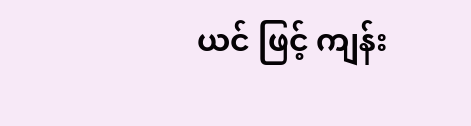ယင် ဖြင့် ကျန်း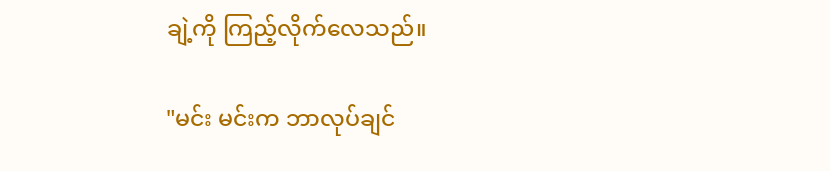ချဲ့ကို ကြည့်လိုက်လေသည်။

"မင်း မင်းက ဘာလုပ်ချင်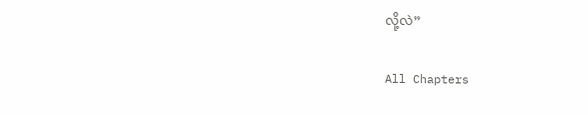လို့လဲ”

All Chapters